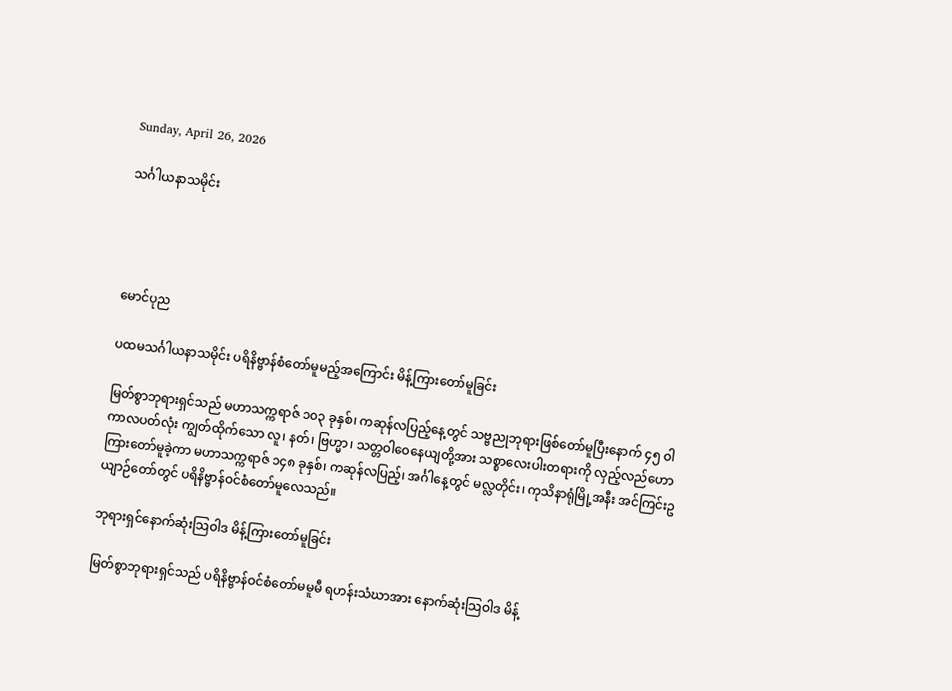Sunday, April 26, 2026

သင်္ဂါယနာသမိုင်း




မောင်ပုည

ပထမသင်္ဂါယနာသမိုင်း ပရိနိဗ္ဗာန်စံတော်မူမည့်အကြောင်း မိန့်ကြားတော်မူခြင်း

မြတ်စွာဘုရားရှင်သည် မဟာသက္ကရာဇ် ၁၀၃ ခုနှစ်၊ ကဆုန်လပြည့်နေ့တွင် သဗ္ဗညုဘုရားဖြစ်တော်မူပြီးနောက် ၄၅ ဝါကာလပတ်လုံး ကျွတ်ထိုက်သော လူ၊ နတ်၊ ဗြဟ္မာ၊ သတ္တဝါဝေနေယျတို့အား သစ္စာလေးပါးတရားကို လှည့်လည်ဟောကြားတော်မူခဲ့ကာ မဟာသက္ကရာဇ် ၁၄၈ ခုနှစ်၊ ကဆုန်လပြည့်၊ အင်္ဂါနေ့တွင် မလ္လတိုင်း၊ ကုသိနာရုံမြို့အနီး အင်ကြင်းဥယျာဉ်တော်တွင် ပရိနိဗ္ဗာန်ဝင်စံတော်မူလေသည်။

ဘုရားရှင်နောက်ဆုံးသြဝါဒ မိန့်ကြားတော်မူခြင်း

မြတ်စွာဘုရားရှင်သည် ပရိနိဗ္ဗာန်ဝင်စံတော်မမူမီ ရဟန်းသံဃာအား နောက်ဆုံးသြဝါဒ မိန့်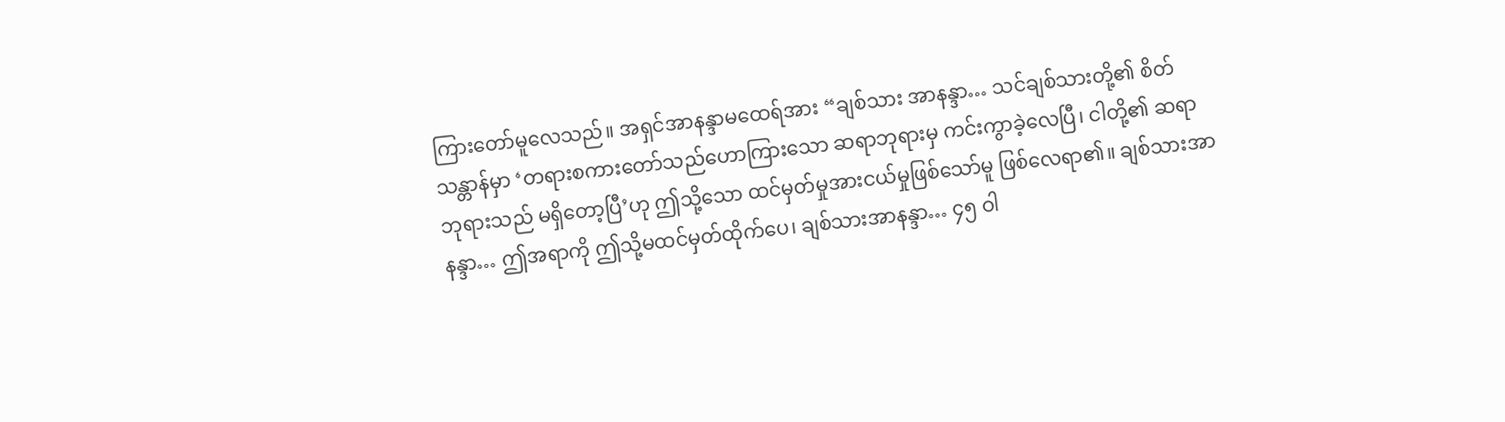ကြားတော်မူလေသည်။ အရှင်အာနန္ဒာမထေရ်အား “ချစ်သား အာနန္ဒာ… သင်ချစ်သားတို့၏ စိတ်သန္တာန်မှာ ‘တရားစကားတော်သည်ဟောကြားသော ဆရာဘုရားမှ ကင်းကွာခဲ့လေပြီ၊ ငါတို့၏ ဆရာဘုရားသည် မရှိတော့ပြီ’ဟု ဤသို့သော ထင်မှတ်မှုအားငယ်မှုဖြစ်သော်မူ ဖြစ်လေရာ၏။ ချစ်သားအာနန္ဒာ… ဤအရာကို ဤသို့မထင်မှတ်ထိုက်ပေ၊ ချစ်သားအာနန္ဒာ… ၄၅ ဝါ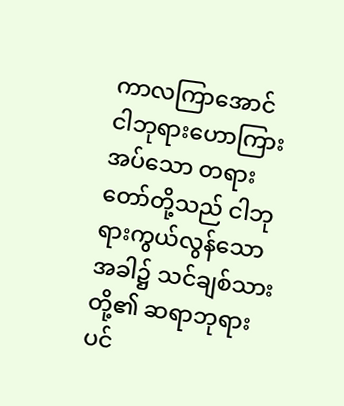ကာလကြာအောင် ငါဘုရားဟောကြားအပ်သော တရားတော်တို့သည် ငါဘုရားကွယ်လွန်သောအခါ၌ သင်ချစ်သားတို့၏ ဆရာဘုရားပင်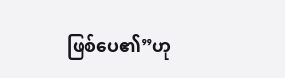ဖြစ်ပေ၏”ဟု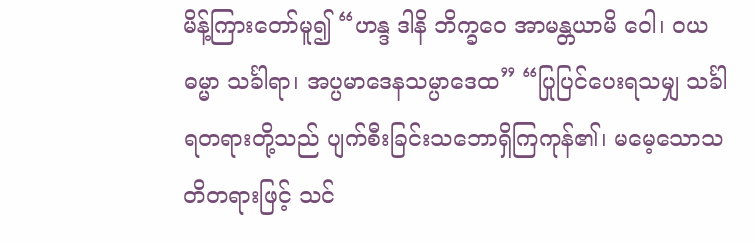မိန့်ကြားတော်မူ၍ “ဟန္ဒ ဒါနိ ဘိက္ခဝေ အာမန္တယာမိ ဝေါ၊ ဝယဓမ္မာ သင်္ခါရာ၊ အပ္ပမာဒေနသမ္ပာဒေထ” “ပြုပြင်ပေးရသမျှ သင်္ခါရတရားတို့သည် ပျက်စီးခြင်းသဘောရှိကြကုန်၏၊ မမေ့သောသတိတရားဖြင့် သင်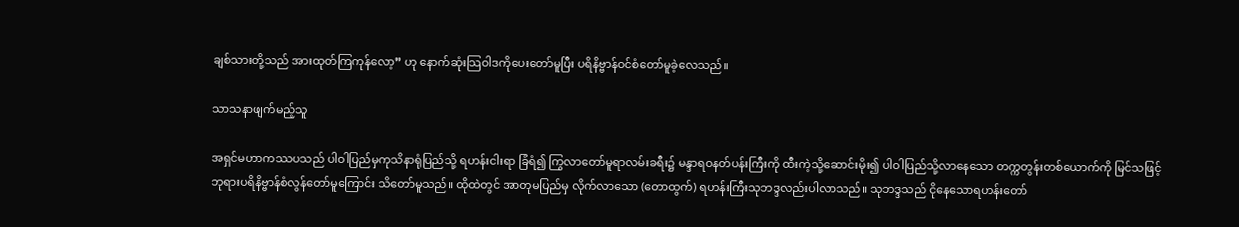ချစ်သားတို့သည် အားထုတ်ကြကုန်လော့” ဟု နောက်ဆုံးသြဝါဒကိုပေးတော်မူပြီး ပရိနိဗ္ဗာန်ဝင်စံတော်မူခဲ့လေသည်။

သာသနာဖျက်မည့်သူ

အရှင်မဟာကဿပသည် ပါဝါပြည်မှကုသိနာရုံပြည်သို့ ရဟန်းငါးရာ ခြံရံ၍ ကြွလာတော်မူရာလမ်းခရီး၌ မန္ဒာရဝနတ်ပန်းကြီးကို ထီးကဲ့သို့ဆောင်းမိုး၍ ပါဝါပြည်သို့လာနေသော တက္ကတွန်းတစ်ယောက်ကို မြင်သဖြင့် ဘုရားပရိနိဗ္ဗာန်စံလွန်တော်မူကြောင်း သိတော်မူသည်။ ထိုထဲတွင် အာတုမပြည်မှ လိုက်လာသော (တောထွက်) ရဟန်းကြီးသုဘဒ္ဒလည်းပါလာသည်။ သုဘဒ္ဒသည် ငိုနေသောရဟန်းတော်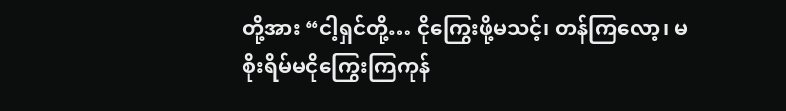တို့အား “ငါ့ရှင်တို့… ငိုကြွေးဖို့မသင့်၊ တန်ကြလော့၊ မစိုးရိမ်မငိုကြွေးကြကုန်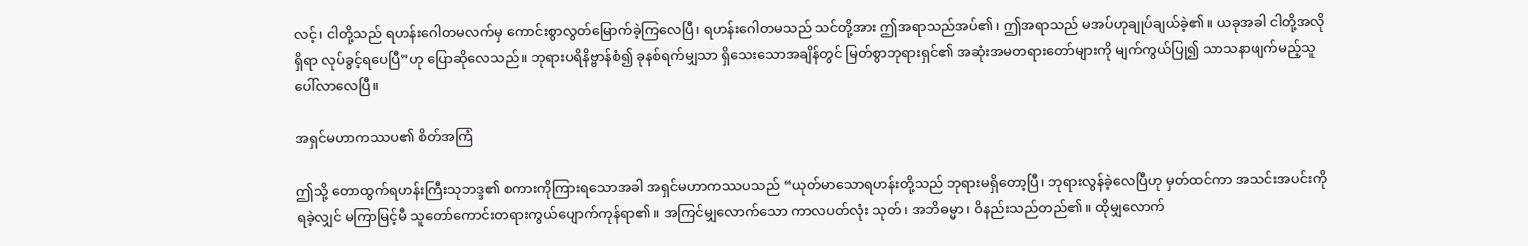လင့်၊ ငါတို့သည် ရဟန်းဂေါတမလက်မှ ကောင်းစွာလွတ်မြောက်ခဲ့ကြလေပြီ၊ ရဟန်းဂေါတမသည် သင်တို့အား ဤအရာသည်အပ်၏၊ ဤအရာသည် မအပ်ဟုချုပ်ချယ်ခဲ့၏။ ယခုအခါ ငါတို့အလိုရှိရာ လုပ်ခွင့်ရပေပြီ”ဟု ပြောဆိုလေသည်။ ဘုရားပရိနိဗ္ဗာန်စံ၍ ခုနစ်ရက်မျှသာ ရှိသေးသောအချိန်တွင် မြတ်စွာဘုရားရှင်၏ အဆုံးအမတရားတော်များကို မျက်ကွယ်ပြု၍ သာသနာဖျက်မည့်သူ ပေါ်လာလေပြီ။

အရှင်မဟာကဿပ၏ စိတ်အကြံ

ဤသို့ တောထွက်ရဟန်းကြီးသုဘဒ္ဒ၏ စကားကိုကြားရသောအခါ အရှင်မဟာကဿပသည် “ယုတ်မာသောရဟန်းတို့သည် ဘုရားမရှိတော့ပြီ၊ ဘုရားလွန်ခဲ့လေပြီဟု မှတ်ထင်ကာ အသင်းအပင်းကိုရခဲ့လျှင် မကြာမြင့်မီ သူတော်ကောင်းတရားကွယ်ပျောက်ကုန်ရာ၏။ အကြင်မျှလောက်သော ကာလပတ်လုံး သုတ်၊ အဘိဓမ္မာ၊ ဝိနည်းသည်တည်၏။ ထိုမျှလောက်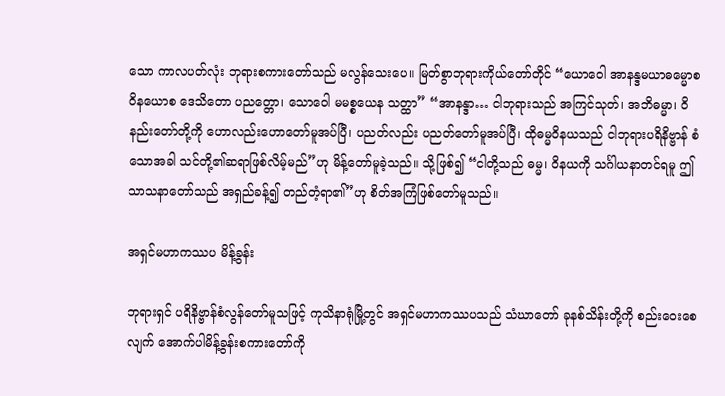သော ကာလပတ်လုံး ဘုရားစကားတော်သည် မလွန်သေးပေ။ မြတ်စွာဘုရားကိုယ်တော်တိုင် “ယောဝေါ အာနန္ဒမယာဓမ္မောစ ဝိနယောစ ဒေသိတော ပညတ္တော၊ သောဝေါ မမစ္စယေန သတ္ထာ” “အာနန္ဒာ… ငါဘုရားသည် အကြင်သုတ်၊ အဘိဓမ္မာ၊ ဝိနည်းတော်တို့ကို ဟောလည်းဟောတော်မူအပ်ပြီ၊ ပညတ်လည်း ပညတ်တော်မူအပ်ပြီ၊ ထိုဓမ္မဝိနယသည် ငါဘုရားပရိနိဗ္ဗာန် စံသောအခါ သင်တို့၏ဆရာဖြစ်လိမ့်မည်”ဟု မိန့်တော်မူခဲ့သည်။ သို့ဖြစ်၍ “ငါတို့သည် ဓမ္မ၊ ဝိနယကို သင်္ဂါယနာတင်ရမူ ဤသာသနာတော်သည် အရှည်ခန့်၍ တည်တံ့ရာ၏”ဟု စိတ်အကြံဖြစ်တော်မူသည်။

အရှင်မဟာကဿပ မိန့်ခွန်း

ဘုရားရှင် ပရိနိဗ္ဗာန်စံလွန်တော်မူသဖြင့် ကုသိနာရုံမြို့တွင် အရှင်မဟာကဿပသည် သံဃာတော် ခုနစ်သိန်းတို့ကို စည်းဝေးစေလျက် အောက်ပါမိန့်ခွန်းစကားတော်ကို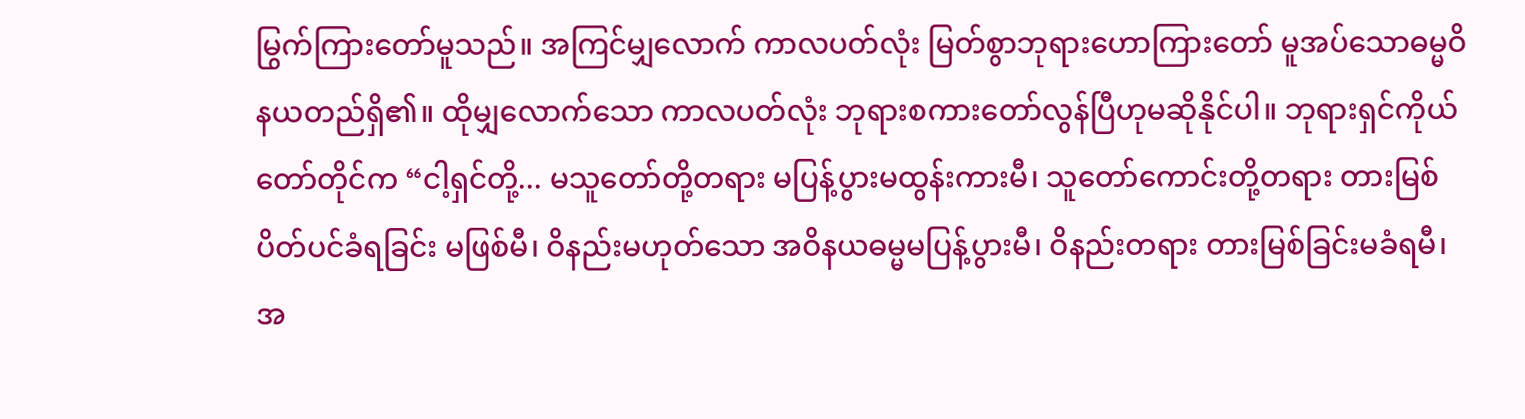မြွက်ကြားတော်မူသည်။ အကြင်မျှလောက် ကာလပတ်လုံး မြတ်စွာဘုရားဟောကြားတော် မူအပ်သောဓမ္မဝိနယတည်ရှိ၏။ ထိုမျှလောက်သော ကာလပတ်လုံး ဘုရားစကားတော်လွန်ပြီဟုမဆိုနိုင်ပါ။ ဘုရားရှင်ကိုယ်တော်တိုင်က “ငါ့ရှင်တို့... မသူတော်တို့တရား မပြန့်ပွားမထွန်းကားမီ၊ သူတော်ကောင်းတို့တရား တားမြစ်ပိတ်ပင်ခံရခြင်း မဖြစ်မီ၊ ဝိနည်းမဟုတ်သော အဝိနယဓမ္မမပြန့်ပွားမီ၊ ဝိနည်းတရား တားမြစ်ခြင်းမခံရမီ၊ အ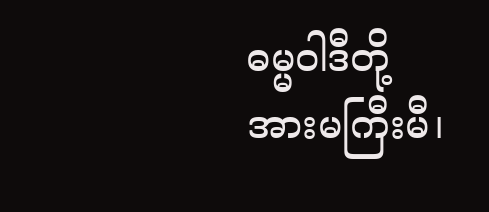ဓမ္မဝါဒီတို့ အားမကြီးမီ၊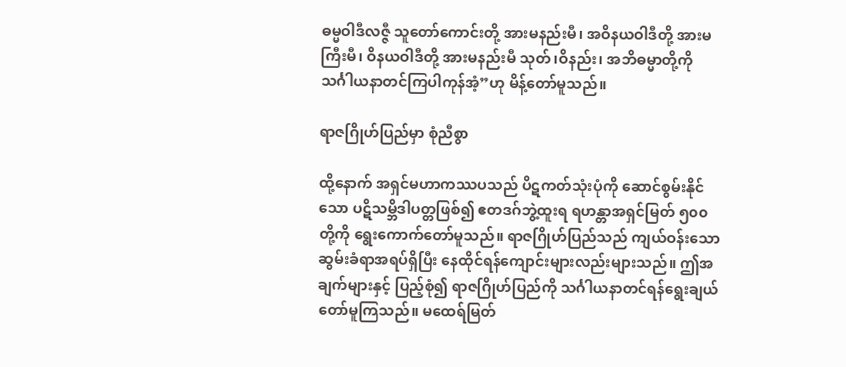ဓမ္မဝါဒီလဇ္ဇီ သူတော်ကောင်းတို့ အားမနည်းမီ၊ အဝိနယဝါဒီတို့ အားမကြီးမီ၊ ဝိနယဝါဒီတို့ အားမနည်းမီ သုတ်၊ဝိနည်း၊ အဘိဓမ္မာတို့ကို သင်္ဂါယနာတင်ကြပါကုန်အံ့”ဟု မိန့်တော်မူသည်။

ရာဇဂြိုဟ်ပြည်မှာ စုံညီစွာ

ထို့နောက် အရှင်မဟာကဿပသည် ပိဋကတ်သုံးပုံကို ဆောင်စွမ်းနိုင်သော ပဋိသမ္ဘိဒါပတ္တဖြစ်၍ ဧတဒဂ်ဘွဲ့ထူးရ ရဟန္တာအရှင်မြတ် ၅၀၀ တို့ကို ရွေးကောက်တော်မူသည်။ ရာဇဂြိုဟ်ပြည်သည် ကျယ်ဝန်းသော ဆွမ်းခံရာအရပ်ရှိပြီး နေထိုင်ရန်ကျောင်းများလည်းများသည်။ ဤအချက်များနှင့် ပြည့်စုံ၍ ရာဇဂြိုဟ်ပြည်ကို သင်္ဂါယနာတင်ရန်ရွေးချယ်တော်မူကြသည်။ မထေရ်မြတ်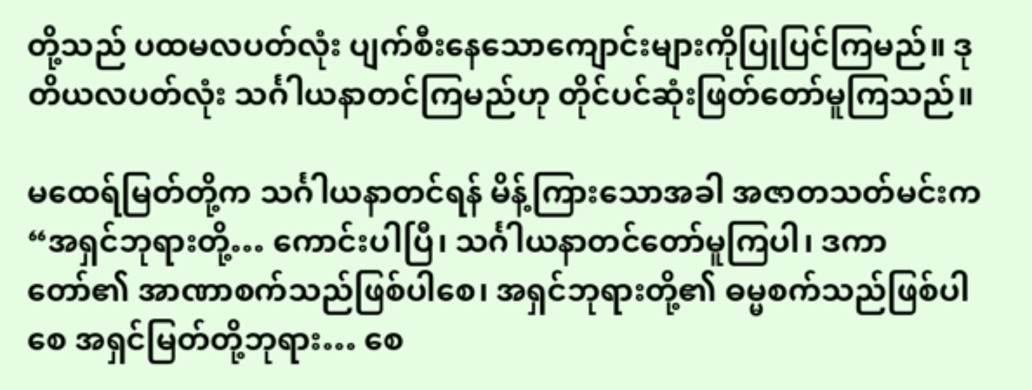တို့သည် ပထမလပတ်လုံး ပျက်စီးနေသောကျောင်းများကိုပြုပြင်ကြမည်။ ဒုတိယလပတ်လုံး သင်္ဂါယနာတင်ကြမည်ဟု တိုင်ပင်ဆုံးဖြတ်တော်မူကြသည်။

မထေရ်မြတ်တို့က သင်္ဂါယနာတင်ရန် မိန့်ကြားသောအခါ အဇာတသတ်မင်းက “အရှင်ဘုရားတို့… ကောင်းပါပြီ၊ သင်္ဂါယနာတင်တော်မူကြပါ၊ ဒကာတော်၏ အာဏာစက်သည်ဖြစ်ပါစေ၊ အရှင်ဘုရားတို့၏ ဓမ္မစက်သည်ဖြစ်ပါစေ အရှင်မြတ်တို့ဘုရား… စေ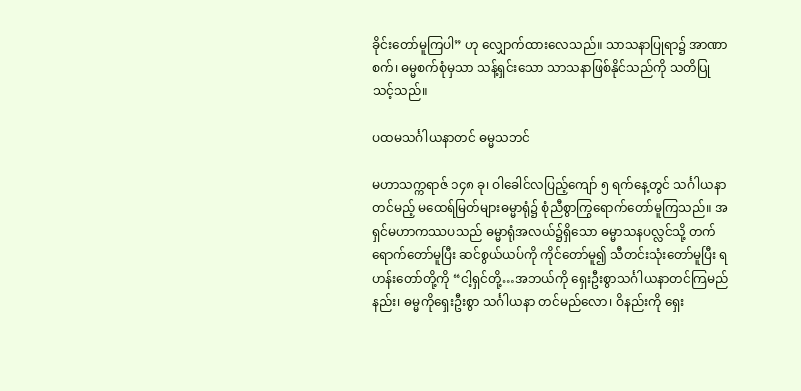ခိုင်းတော်မူကြပါ” ဟု လျှောက်ထားလေသည်။ သာသနာပြုရာ၌ အာဏာစက်၊ ဓမ္မစက်စုံမှသာ သန့်ရှင်းသော သာသနာဖြစ်နိုင်သည်ကို သတိပြုသင့်သည်။

ပထမသင်္ဂါယနာတင် ဓမ္မသဘင်

မဟာသက္ကရာဇ် ၁၄၈ ခု၊ ဝါခေါင်လပြည့်ကျော် ၅ ရက်နေ့တွင် သင်္ဂါယနာတင်မည့် မထေရ်မြတ်များဓမ္မာရုံ၌ စုံညီစွာကြွရောက်တော်မူကြသည်။ အရှင်မဟာကဿပသည် ဓမ္မာရုံအလယ်၌ရှိသော ဓမ္မာသနပလ္လင်သို့ တက်ရောက်တော်မူပြီး ဆင်စွယ်ယပ်ကို ကိုင်တော်မူ၍ သီတင်းသုံးတော်မူပြီး ရဟန်းတော်တို့ကို “ငါ့ရှင်တို့…အဘယ်ကို ရှေးဦးစွာသင်္ဂါယနာတင်ကြမည်နည်း၊ ဓမ္မကိုရှေးဦးစွာ သင်္ဂါယနာ တင်မည်လော၊ ဝိနည်းကို ရှေး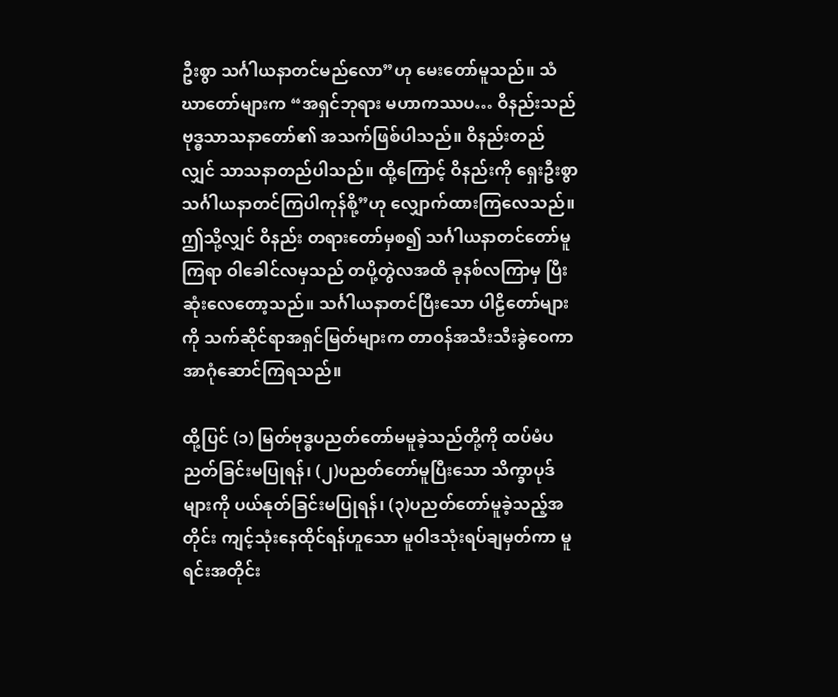ဦးစွာ သင်္ဂါယနာတင်မည်လော”ဟု မေးတော်မူသည်။ သံဃာတော်များက “အရှင်ဘုရား မဟာကဿပ… ဝိနည်းသည် ဗုဒ္ဓသာသနာတော်၏ အသက်ဖြစ်ပါသည်။ ဝိနည်းတည်လျှင် သာသနာတည်ပါသည်။ ထို့ကြောင့် ဝိနည်းကို ရှေးဦးစွာ သင်္ဂါယနာတင်ကြပါကုန်စို့”ဟု လျှောက်ထားကြလေသည်။ ဤသို့လျှင် ဝိနည်း တရားတော်မှစ၍ သင်္ဂါယနာတင်တော်မူကြရာ ဝါခေါင်လမှသည် တပို့တွဲလအထိ ခုနစ်လကြာမှ ပြီးဆုံးလေတော့သည်။ သင်္ဂါယနာတင်ပြီးသော ပါဠိတော်များကို သက်ဆိုင်ရာအရှင်မြတ်များက တာဝန်အသီးသီးခွဲဝေကာ အာဂုံဆောင်ကြရသည်။

ထို့ပြင် (၁) မြတ်ဗုဒ္ဓပညတ်တော်မမူခဲ့သည်တို့ကို ထပ်မံပညတ်ခြင်းမပြုရန်၊ (၂)ပညတ်တော်မူပြီးသော သိက္ခာပုဒ်များကို ပယ်နုတ်ခြင်းမပြုရန်၊ (၃)ပညတ်တော်မူခဲ့သည့်အတိုင်း ကျင့်သုံးနေထိုင်ရန်ဟူသော မူဝါဒသုံးရပ်ချမှတ်ကာ မူရင်းအတိုင်း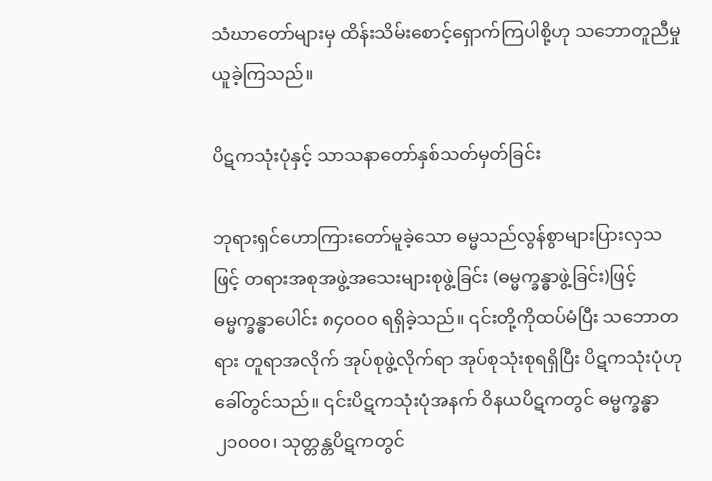သံဃာတော်များမှ ထိန်းသိမ်းစောင့်ရှောက်ကြပါစို့ဟု သဘောတူညီမှု ယူခဲ့ကြသည်။

ပိဋကသုံးပုံနှင့် သာသနာတော်နှစ်သတ်မှတ်ခြင်း

ဘုရားရှင်ဟောကြားတော်မူခဲ့သော ဓမ္မသည်လွန်စွာများပြားလှသဖြင့် တရားအစုအဖွဲ့အသေးများစုဖွဲ့ခြင်း (ဓမ္မက္ခန္ဓာဖွဲ့ခြင်း)ဖြင့် ဓမ္မက္ခန္ဓာပေါင်း ၈၄၀ဝ၀ ရရှိခဲ့သည်။ ၎င်းတို့ကိုထပ်မံပြီး သဘောတရား တူရာအလိုက် အုပ်စုဖွဲ့လိုက်ရာ အုပ်စုသုံးစုရရှိပြီး ပိဋကသုံးပုံဟုခေါ်တွင်သည်။ ၎င်းပိဋကသုံးပုံအနက် ဝိနယပိဋကတွင် ဓမ္မက္ခန္ဓာ ၂၁၀၀၀၊ သုတ္တန္တပိဋကတွင်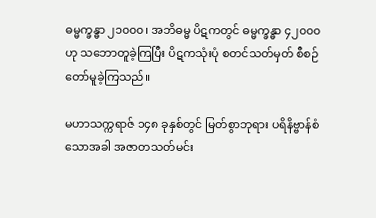ဓမ္မက္ခန္ဓာ ၂၁၀၀၀၊ အဘိဓမ္မ ပိဋကတွင် ဓမ္မက္ခန္ဓာ ၄၂၀၀၀ ဟု သဘောတူခဲ့ကြပြီး ပိဋကသုံးပုံ စတင်သတ်မှတ် စီစဉ်တော်မူခဲ့ကြသည်။

မဟာသက္ကရာဇ် ၁၄၈ ခုနှစ်တွင် မြတ်စွာဘုရား ပရိနိဗ္ဗာန်စံသောအခါ အဇာတသတ်မင်း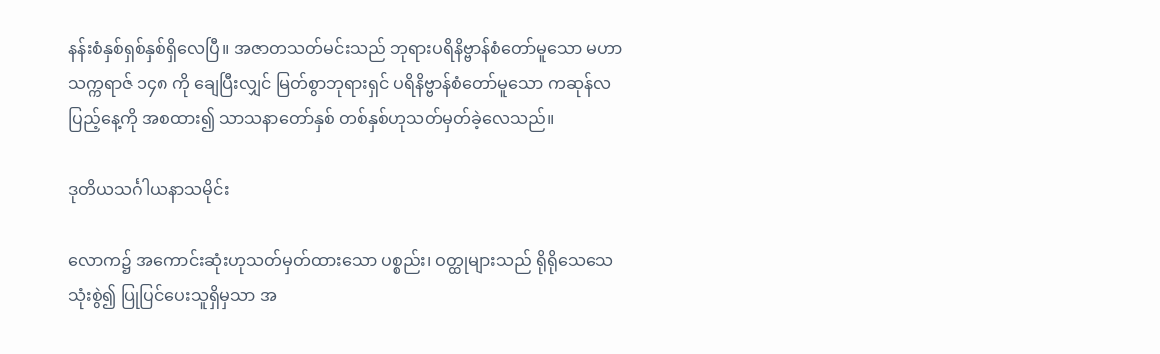နန်းစံနှစ်ရှစ်နှစ်ရှိလေပြီ။ အဇာတသတ်မင်းသည် ဘုရားပရိနိဗ္ဗာန်စံတော်မူသော မဟာသက္ကရာဇ် ၁၄၈ ကို ချေပြီးလျှင် မြတ်စွာဘုရားရှင် ပရိနိဗ္ဗာန်စံတော်မူသော ကဆုန်လပြည့်နေ့ကို အစထား၍ သာသနာတော်နှစ် တစ်နှစ်ဟုသတ်မှတ်ခဲ့လေသည်။

ဒုတိယသင်္ဂါယနာသမိုင်း

လောက၌ အကောင်းဆုံးဟုသတ်မှတ်ထားသော ပစ္စည်း၊ ဝတ္ထုများသည် ရိုရိုသေသေသုံးစွဲ၍ ပြုပြင်ပေးသူရှိမှသာ အ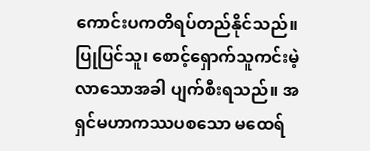ကောင်းပကတိရပ်တည်နိုင်သည်။ ပြုပြင်သူ၊ စောင့်ရှောက်သူကင်းမဲ့လာသောအခါ ပျက်စီးရသည်။ အရှင်မဟာကဿပစသော မထေရ်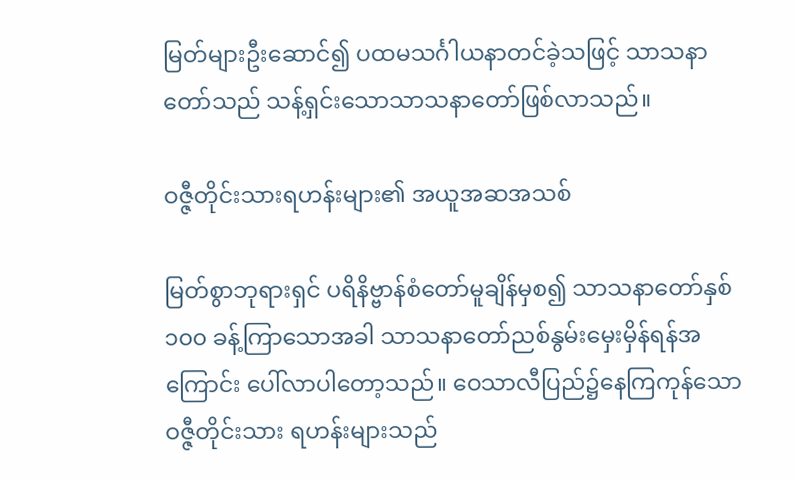မြတ်များဦးဆောင်၍ ပထမသင်္ဂါယနာတင်ခဲ့သဖြင့် သာသနာတော်သည် သန့်ရှင်းသောသာသနာတော်ဖြစ်လာသည်။

ဝဇ္ဇီတိုင်းသားရဟန်းများ၏ အယူအဆအသစ်

မြတ်စွာဘုရားရှင် ပရိနိဗ္ဗာန်စံတော်မူချိန်မှစ၍ သာသနာတော်နှစ် ၁၀၀ ခန့်ကြာသောအခါ သာသနာတော်ညစ်နွမ်းမှေးမှိန်ရန်အကြောင်း ပေါ်လာပါတော့သည်။ ဝေသာလီပြည်၌နေကြကုန်သော ဝဇ္ဇီတိုင်းသား ရဟန်းများသည်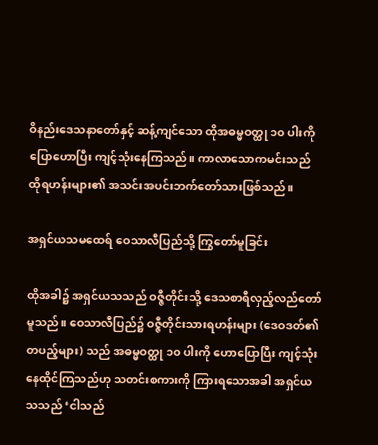ဝိနည်းဒေသနာတော်နှင့် ဆန့်ကျင်သော ထိုအဓမ္မဝတ္ထု ၁၀ ပါးကို ပြောဟောပြီး ကျင့်သုံးနေကြသည်။ ကာလာသောကမင်းသည် ထိုရဟန်းများ၏ အသင်းအပင်းဘက်တော်သားဖြစ်သည်။

အရှင်ယသမထေရ် ဝေသာလီပြည်သို့ ကြွတော်မူခြင်း

ထိုအခါ၌ အရှင်ယသသည် ဝဇ္ဇီတိုင်းသို့ ဒေသစာရီလှည့်လည်တော်မူသည်။ ဝေသာလီပြည်၌ ဝဇ္ဇီတိုင်းသားရဟန်းများ (ဒေဝဒတ်၏တပည့်များ) သည် အဓမ္မဝတ္ထု ၁၀ ပါးကို ဟောပြောပြီး ကျင့်သုံးနေထိုင်ကြသည်ဟု သတင်းစကားကို ကြားရသောအခါ အရှင်ယသသည် ‘ငါသည်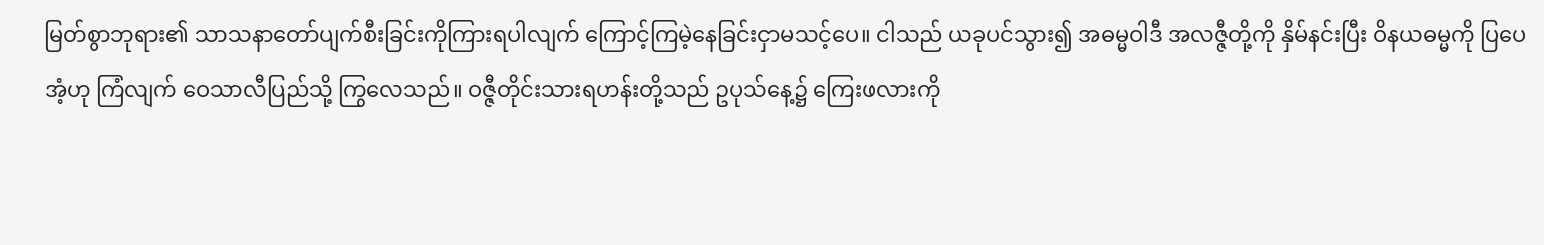မြတ်စွာဘုရား၏ သာသနာတော်ပျက်စီးခြင်းကိုကြားရပါလျက် ကြောင့်ကြမဲ့နေခြင်းငှာမသင့်ပေ။ ငါသည် ယခုပင်သွား၍ အဓမ္မဝါဒီ အလဇ္ဇီတို့ကို နှိမ်နင်းပြီး ဝိနယဓမ္မကို ပြပေအံ့ဟု ကြံလျက် ဝေသာလီပြည်သို့ ကြွလေသည်။ ဝဇ္ဇီတိုင်းသားရဟန်းတို့သည် ဥပုသ်နေ့၌ ကြေးဖလားကို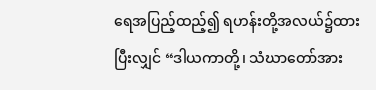ရေအပြည့်ထည့်၍ ရဟန်းတို့အလယ်၌ထားပြီးလျှင် “ဒါယကာတို့၊ သံဃာတော်အား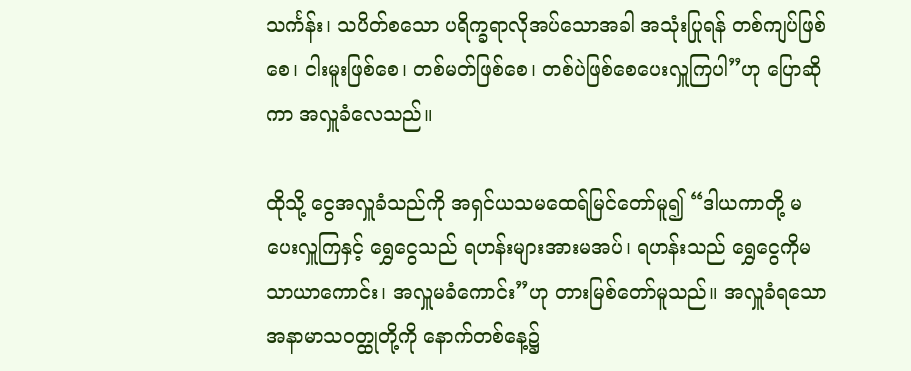သင်္ကန်း၊ သပိတ်စသော ပရိက္ခရာလိုအပ်သောအခါ အသုံးပြုရန် တစ်ကျပ်ဖြစ်စေ၊ ငါးမူးဖြစ်စေ၊ တစ်မတ်ဖြစ်စေ၊ တစ်ပဲဖြစ်စေပေးလှူကြပါ”ဟု ပြောဆိုကာ အလှူခံလေသည်။

ထိုသို့ ငွေအလှူခံသည်ကို အရှင်ယသမထေရ်မြင်တော်မူ၍ “ဒါယကာတို့ မပေးလှူကြနှင့် ရွှေငွေသည် ရဟန်းများအားမအပ်၊ ရဟန်းသည် ရွှေငွေကိုမသာယာကောင်း၊ အလှူမခံကောင်း”ဟု တားမြစ်တော်မူသည်။ အလှူခံရသော အနာမာသဝတ္ထုတို့ကို နောက်တစ်နေ့၌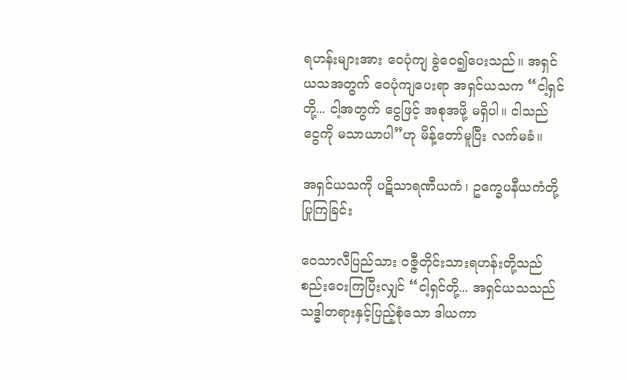ရဟန်းများအား ဝေပုံကျ ခွဲဝေ၍ပေးသည်။ အရှင်ယသအတွက် ဝေပုံကျပေးရာ အရှင်ယသက “ငါ့ရှင်တို့... ငါ့အတွက် ငွေဖြင့် အစုအဖို့ မရှိပါ။ ငါသည် ငွေကို မသာယာပါ”ဟု မိန့်တော်မူပြီး လက်မခံ။

အရှင်ယသကို ပဋိသာရဏီယကံ၊ ဥက္ခေပနီယကံတို့ပြုကြခြင်း

ဝေသာလီပြည်သား ဝဇ္ဇီတိုင်းသားရဟန်းတို့သည် စည်းဝေးကြပြီးလျှင် “ငါ့ရှင်တို့... အရှင်ယသသည် သဒ္ဓါတရားနှင့်ပြည့်စုံသော ဒါယကာ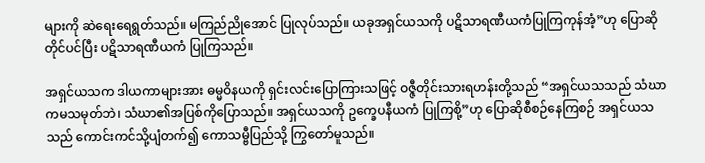များကို ဆဲရေးရေရွတ်သည်။ မကြည်ညိုအောင် ပြုလုပ်သည်။ ယခုအရှင်ယသကို ပဋိသာရဏီယကံပြုကြကုန်အံ့”ဟု ပြောဆို တိုင်ပင်ပြီး ပဋိသာရဏီယကံ ပြုကြသည်။

အရှင်ယသက ဒါယကာများအား ဓမ္မဝိနယကို ရှင်းလင်းပြောကြားသဖြင့် ဝဇ္ဇီတိုင်းသားရဟန်းတို့သည် “အရှင်ယသသည် သံဃာကမသမုတ်ဘဲ၊ သံဃာ၏အပြစ်ကိုပြောသည်။ အရှင်ယသကို ဥက္ခေပနီယကံ ပြုကြစို့”ဟု ပြောဆိုစီစဉ်နေကြစဉ် အရှင်ယသသည် ကောင်းကင်သို့ပျံတက်၍ ကောသမ္ဗီပြည်သို့ ကြွတော်မူသည်။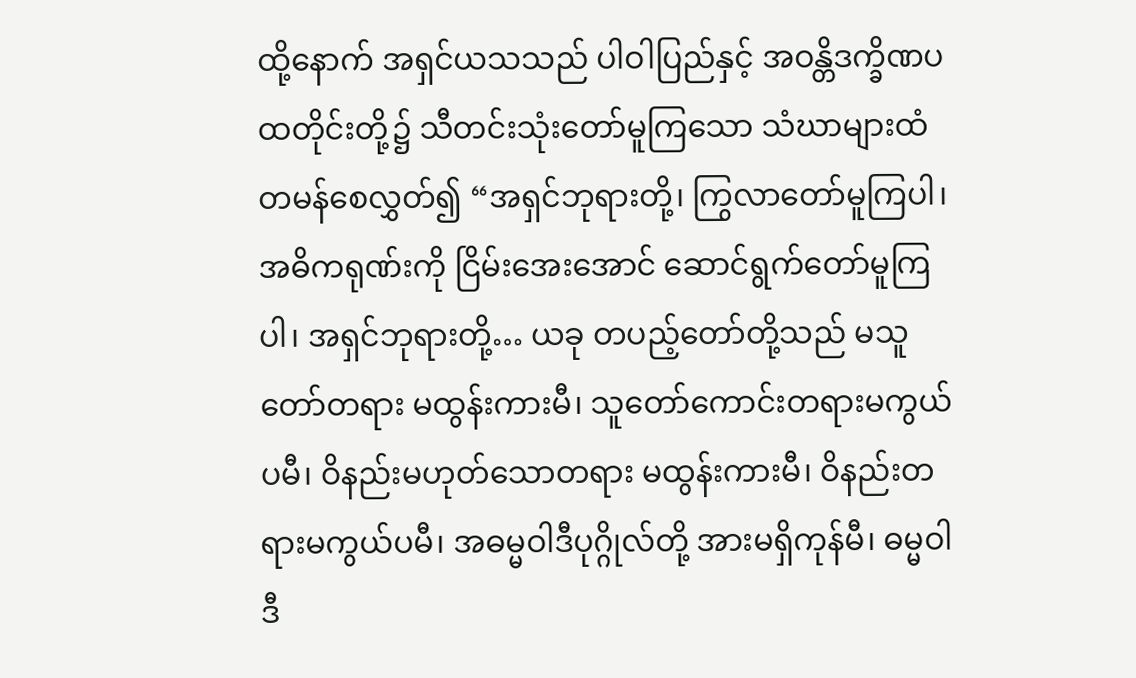ထို့နောက် အရှင်ယသသည် ပါဝါပြည်နှင့် အဝန္တိဒက္ခိဏပထတိုင်းတို့၌ သီတင်းသုံးတော်မူကြသော သံဃာများထံ တမန်စေလွှတ်၍ “အရှင်ဘုရားတို့၊ ကြွလာတော်မူကြပါ၊ အဓိကရုဏ်းကို ငြိမ်းအေးအောင် ဆောင်ရွက်တော်မူကြပါ၊ အရှင်ဘုရားတို့… ယခု တပည့်တော်တို့သည် မသူတော်တရား မထွန်းကားမီ၊ သူတော်ကောင်းတရားမကွယ်ပမီ၊ ဝိနည်းမဟုတ်သောတရား မထွန်းကားမီ၊ ဝိနည်းတရားမကွယ်ပမီ၊ အဓမ္မဝါဒီပုဂ္ဂိုလ်တို့ အားမရှိကုန်မီ၊ ဓမ္မဝါဒီ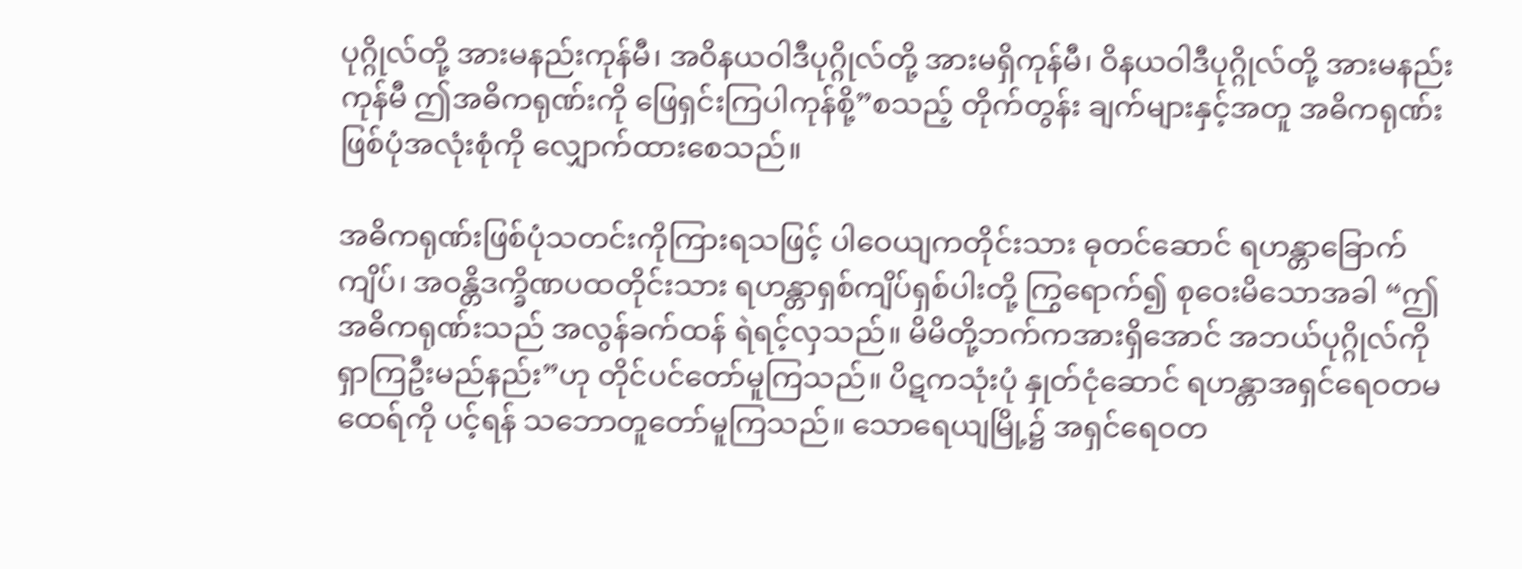ပုဂ္ဂိုလ်တို့ အားမနည်းကုန်မီ၊ အဝိနယဝါဒီပုဂ္ဂိုလ်တို့ အားမရှိကုန်မီ၊ ဝိနယဝါဒီပုဂ္ဂိုလ်တို့ အားမနည်းကုန်မီ ဤအဓိကရုဏ်းကို ဖြေရှင်းကြပါကုန်စို့”စသည့် တိုက်တွန်း ချက်များနှင့်အတူ အဓိကရုဏ်းဖြစ်ပုံအလုံးစုံကို လျှောက်ထားစေသည်။

အဓိကရုဏ်းဖြစ်ပုံသတင်းကိုကြားရသဖြင့် ပါဝေယျကတိုင်းသား ဓုတင်ဆောင် ရဟန္တာခြောက်ကျိပ်၊ အဝန္တိဒက္ခိဏပထတိုင်းသား ရဟန္တာရှစ်ကျိပ်ရှစ်ပါးတို့ ကြွရောက်၍ စုဝေးမိသောအခါ “ဤအဓိကရုဏ်းသည် အလွန်ခက်ထန် ရဲရင့်လှသည်။ မိမိတို့ဘက်ကအားရှိအောင် အဘယ်ပုဂ္ဂိုလ်ကို ရှာကြဦးမည်နည်း”ဟု တိုင်ပင်တော်မူကြသည်။ ပိဋကသုံးပုံ နှုတ်ငုံဆောင် ရဟန္တာအရှင်ရေဝတမထေရ်ကို ပင့်ရန် သဘောတူတော်မူကြသည်။ သောရေယျမြို့၌ အရှင်ရေဝတ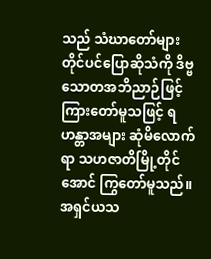သည် သံဃာတော်များ တိုင်ပင်ပြောဆိုသံကို ဒိဗ္ဗသောတအဘိညာဉ်ဖြင့် ကြားတော်မူသဖြင့် ရဟန္တာအများ ဆုံမိလောက်ရာ သဟဇာတိမြို့တိုင်အောင် ကြွတော်မူသည်။ အရှင်ယသ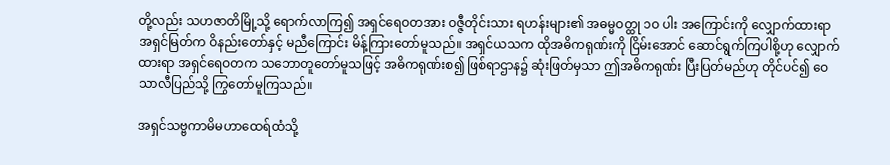တို့လည်း သဟဇာတိမြို့သို့ ရောက်လာကြ၍ အရှင်ရေဝတအား ဝဇ္ဇီတိုင်းသား ရဟန်းများ၏ အဓမ္မဝတ္ထု ၁ဝ ပါး အကြောင်းကို လျှောက်ထားရာ အရှင်မြတ်က ဝိနည်းတော်နှင့် မညီကြောင်း မိန့်ကြားတော်မူသည်။ အရှင်ယသက ထိုအဓိကရုဏ်းကို ငြိမ်းအောင် ဆောင်ရွက်ကြပါစို့ဟု လျှောက်ထားရာ အရှင်ရေဝတက သဘောတူတော်မူသဖြင့် အဓိကရုဏ်းစ၍ ဖြစ်ရာဌာန၌ ဆုံးဖြတ်မှသာ ဤအဓိကရုဏ်း ပြီးပြတ်မည်ဟု တိုင်ပင်၍ ဝေသာလီပြည်သို့ ကြွတော်မူကြသည်။

အရှင်သဗ္ဗကာမိမဟာထေရ်ထံသို့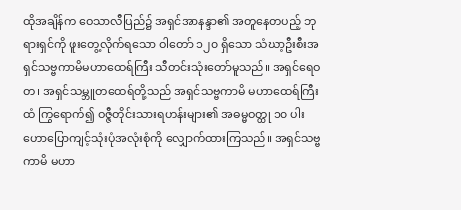ထိုအချိန်က ဝေသာလီပြည်၌ အရှင်အာနန္ဒာ၏ အတူနေတပည့် ဘုရားရှင်ကို ဖူးတွေ့လိုက်ရသော ဝါတော် ၁၂၀ ရှိသော သံဃာ့ဦးစီးအရှင်သဗ္ဗကာမိမဟာထေရ်ကြီး သီတင်းသုံးတော်မူသည်။ အရှင်ရေဝတ၊ အရှင်သမ္ဘူတထေရ်တို့သည် အရှင်သဗ္ဗကာမိ မဟာထေရ်ကြီးထံ ကြွရောက်၍ ဝဇ္ဇီတိုင်းသားရဟန်းများ၏ အဓမ္မဝတ္ထု ၁၀ ပါး ဟောပြောကျင့်သုံးပုံအလုံးစုံကို လျှောက်ထားကြသည်။ အရှင်သဗ္ဗကာမိ မဟာ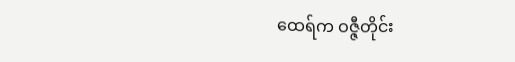ထေရ်က ဝဇ္ဇီတိုင်း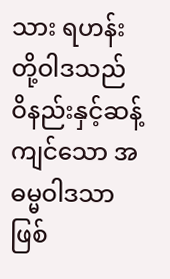သား ရဟန်းတို့ဝါဒသည် ဝိနည်းနှင့်ဆန့်ကျင်သော အဓမ္မဝါဒသာဖြစ်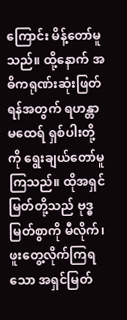ကြောင်း မိန့်တော်မူသည်။ ထို့နောက် အဓိကရုဏ်းဆုံးဖြတ်ရန်အတွက် ရဟန္တာမထေရ် ရှစ်ပါးတို့ကို ရွေးချယ်တော်မူကြသည်။ ထိုအရှင်မြတ်တို့သည် ဗုဒ္ဓမြတ်စွာကို မီလိုက်၊ ဖူးတွေ့လိုက်ကြရသော အရှင်မြတ်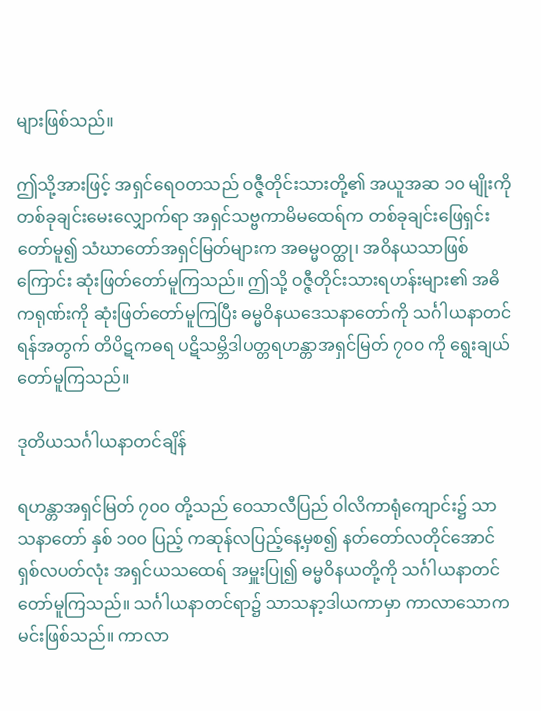များဖြစ်သည်။

ဤသို့အားဖြင့် အရှင်ရေဝတသည် ဝဇ္ဇီတိုင်းသားတို့၏ အယူအဆ ၁၀ မျိုးကို တစ်ခုချင်းမေးလျှောက်ရာ အရှင်သဗ္ဗကာမိမထေရ်က တစ်ခုချင်းဖြေရှင်းတော်မူ၍ သံဃာတော်အရှင်မြတ်များက အဓမ္မဝတ္ထု၊ အဝိနယသာဖြစ်ကြောင်း ဆုံးဖြတ်တော်မူကြသည်။ ဤသို့ ဝဇ္ဇီတိုင်းသားရဟန်းများ၏ အဓိကရုဏ်းကို ဆုံးဖြတ်တော်မူကြပြီး ဓမ္မဝိနယဒေသနာတော်ကို သင်္ဂါယနာတင်ရန်အတွက် တိပိဋကဓရ ပဋိသမ္ဘိဒါပတ္တရဟန္တာအရှင်မြတ် ၇၀၀ ကို ရွေးချယ်တော်မူကြသည်။

ဒုတိယသင်္ဂါယနာတင်ချိန်

ရဟန္တာအရှင်မြတ် ၇၀၀ တို့သည် ဝေသာလီပြည် ဝါလိကာရုံကျောင်း၌ သာသနာတော် နှစ် ၁၀၀ ပြည့် ကဆုန်လပြည့်နေ့မှစ၍ နတ်တော်လတိုင်အောင် ရှစ်လပတ်လုံး အရှင်ယသထေရ် အမှူးပြု၍ ဓမ္မဝိနယတို့ကို သင်္ဂါယနာတင်တော်မူကြသည်။ သင်္ဂါယနာတင်ရာ၌ သာသနာ့ဒါယကာမှာ ကာလာသောကမင်းဖြစ်သည်။ ကာလာ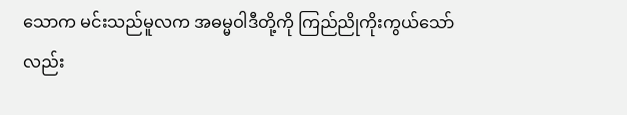သောက မင်းသည်မူလက အဓမ္မဝါဒီတို့ကို ကြည်ညိုကိုးကွယ်သော်လည်း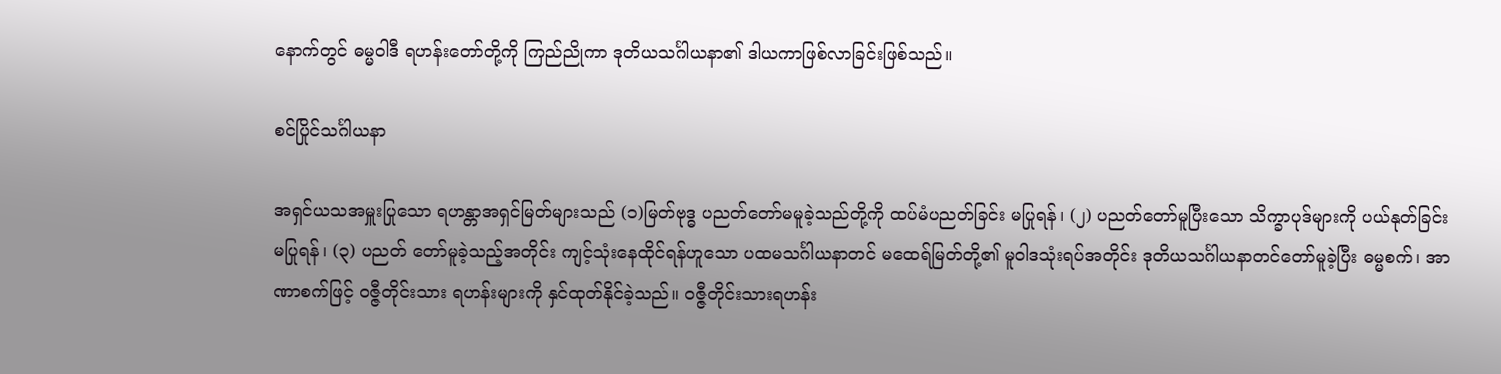နောက်တွင် ဓမ္မဝါဒီ ရဟန်းတော်တို့ကို ကြည်ညိုကာ ဒုတိယသင်္ဂါယနာ၏ ဒါယကာဖြစ်လာခြင်းဖြစ်သည်။

စင်ပြိုင်သင်္ဂါယနာ

အရှင်ယသအမှူးပြုသော ရဟန္တာအရှင်မြတ်များသည် (၁)မြတ်ဗုဒ္ဓ ပညတ်တော်မမူခဲ့သည်တို့ကို ထပ်မံပညတ်ခြင်း မပြုရန်၊ (၂) ပညတ်တော်မူပြီးသော သိက္ခာပုဒ်များကို ပယ်နုတ်ခြင်းမပြုရန်၊ (၃) ပညတ် တော်မူခဲ့သည့်အတိုင်း ကျင့်သုံးနေထိုင်ရန်ဟူသော ပထမသင်္ဂါယနာတင် မထေရ်မြတ်တို့၏ မူဝါဒသုံးရပ်အတိုင်း ဒုတိယသင်္ဂါယနာတင်တော်မူခဲ့ပြီး ဓမ္မစက်၊ အာဏာစက်ဖြင့် ဝဇ္ဇီတိုင်းသား ရဟန်းများကို နှင်ထုတ်နိုင်ခဲ့သည်။ ဝဇ္ဇီတိုင်းသားရဟန်း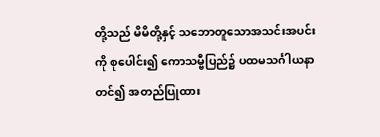တို့သည် မိမိတို့နှင့် သဘောတူသောအသင်းအပင်းကို စုပေါင်း၍ ကောသမ္ဗီပြည်၌ ပထမသင်္ဂါယနာတင်၍ အတည်ပြုထား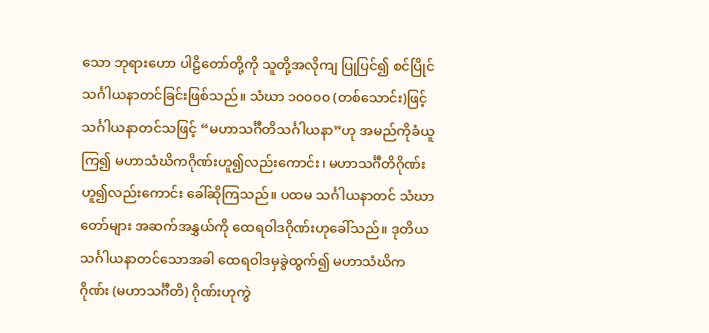သော ဘုရားဟော ပါဠိတော်တို့ကို သူတို့အလိုကျ ပြုပြင်၍ စင်ပြိုင်သင်္ဂါယနာတင်ခြင်းဖြစ်သည်။ သံဃာ ၁၀၀၀၀ (တစ်သောင်း)ဖြင့် သင်္ဂါယနာတင်သဖြင့် “မဟာသင်္ဂီတိသင်္ဂါယနာ”ဟု အမည်ကိုခံယူကြ၍ မဟာသံဃိကဂိုဏ်းဟူ၍လည်းကောင်း၊ မဟာသင်္ဂီတိဂိုဏ်းဟူ၍လည်းကောင်း ခေါ်ဆိုကြသည်။ ပထမ သင်္ဂါယနာတင် သံဃာတော်များ အဆက်အနွှယ်ကို ထေရဝါဒဂိုဏ်းဟုခေါ်သည်။ ဒုတိယသင်္ဂါယနာတင်သောအခါ ထေရဝါဒမှခွဲထွက်၍ မဟာသံဃိကဂိုဏ်း (မဟာသင်္ဂီတိ) ဂိုဏ်းဟုကွဲ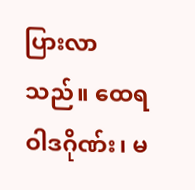ပြားလာသည်။ ထေရဝါဒဂိုဏ်း၊ မ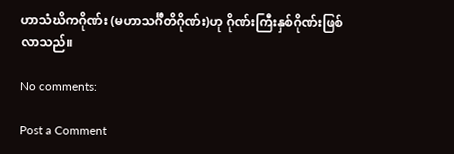ဟာသံဃိကဂိုဏ်း (မဟာသင်္ဂီတိဂိုဏ်း)ဟု ဂိုဏ်းကြီးနှစ်ဂိုဏ်းဖြစ်လာသည်။

No comments:

Post a Comment